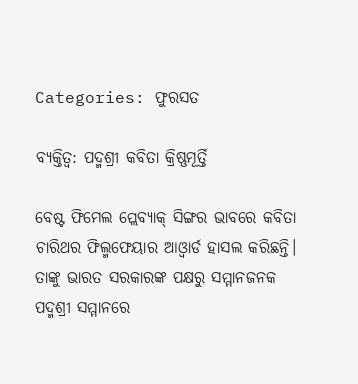Categories: ଫୁରସତ

ବ୍ୟକ୍ତିତ୍ୱ: ପଦ୍ମଶ୍ରୀ କବିତା କ୍ରିଷ୍ଣମୂର୍ତ୍ତି

ବେଷ୍ଟ ଫିମେଲ ପ୍ଲେବ୍ୟାକ୍‌ ସିଙ୍ଗର ଭାବରେ କବିତା ଚାରିଥର ଫିଲ୍ମଫେୟାର ଆଓ୍ବାର୍ଡ ହାସଲ କରିଛନ୍ତି। ତାଙ୍କୁ ଭାରତ ସରକାରଙ୍କ ପକ୍ଷରୁ ସମ୍ମାନଜନକ ପଦ୍ମଶ୍ରୀ ସମ୍ମାନରେ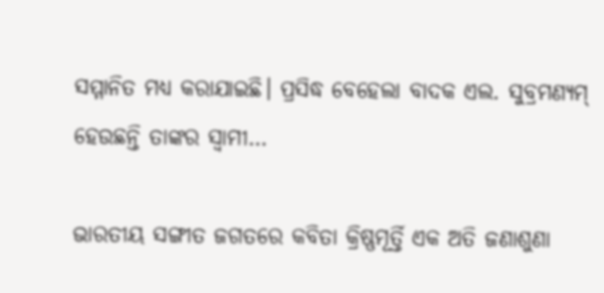ସମ୍ମାନିତ ମଧ୍ୟ କରାଯାଇଛି। ପ୍ରସିଦ୍ଧ ବେହେଲା ବାଦକ ଏଲ. ସୁବ୍ରମଣ୍ୟମ୍‌ ହେଉଛନ୍ତି ତାଙ୍କର ସ୍ବାମୀ…

ଭାରତୀୟ ସଙ୍ଗୀତ ଜଗତରେ କବିତା କ୍ରିଷ୍ଣମୂର୍ତ୍ତି ଏକ ଅତି ଜଣାଶୁଣା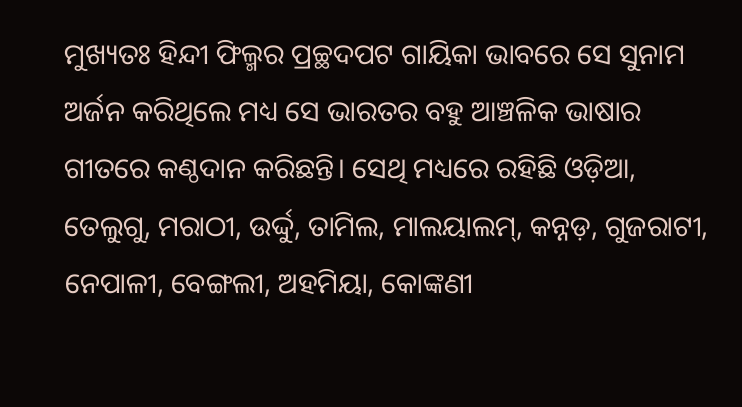ମୁଖ୍ୟତଃ ହିନ୍ଦୀ ଫିଲ୍ମର ପ୍ରଚ୍ଛଦପଟ ଗାୟିକା ଭାବରେ ସେ ସୁନାମ ଅର୍ଜନ କରିଥିଲେ ମଧ୍ୟ ସେ ଭାରତର ବହୁ ଆଞ୍ଚଳିକ ଭାଷାର ଗୀତରେ କଣ୍ଠଦାନ କରିଛନ୍ତି। ସେଥି ମଧ୍ୟରେ ରହିଛି ଓଡ଼ିଆ, ତେଲୁଗୁ, ମରାଠୀ, ଉର୍ଦ୍ଦୁ, ତାମିଲ, ମାଲୟାଲମ୍‌, କନ୍ନଡ଼, ଗୁଜରାଟୀ, ନେପାଳୀ, ବେଙ୍ଗଲୀ, ଅହମିୟା, କୋଙ୍କଣୀ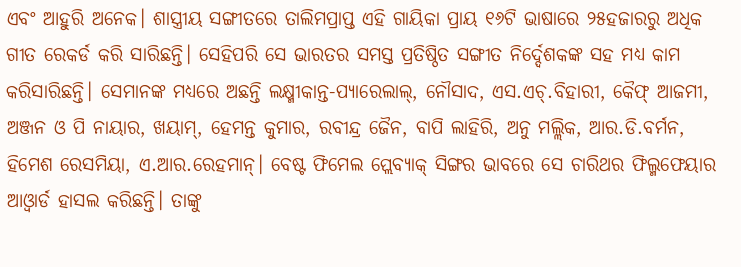ଏବଂ ଆହୁରି ଅନେକ। ଶାସ୍ତ୍ରୀୟ ସଙ୍ଗୀତରେ ତାଲିମପ୍ରାପ୍ତ ଏହି ଗାୟିକା ପ୍ରାୟ ୧୬ଟି ଭାଷାରେ ୨୫ହଜାରରୁ ଅଧିକ ଗୀତ ରେକର୍ଡ କରି ସାରିଛନ୍ତି। ସେହିପରି ସେ ଭାରତର ସମସ୍ତ ପ୍ରତିଷ୍ଠିତ ସଙ୍ଗୀତ ନିର୍ଦ୍ଦେଶକଙ୍କ ସହ ମଧ୍ୟ କାମ କରିସାରିଛନ୍ତି। ସେମାନଙ୍କ ମଧ୍ୟରେ ଅଛନ୍ତି ଲକ୍ଷ୍ମୀକାନ୍ତ-ପ୍ୟାରେଲାଲ୍‌, ନୌସାଦ, ଏସ.ଏଚ୍‌.ବିହାରୀ, କୈଫ୍‌ ଆଜମୀ, ଅଞ୍ଜନ ଓ ପି ନାୟାର, ଖୟାମ୍‌, ହେମନ୍ତ କୁମାର, ରବୀନ୍ଦ୍ର ଜୈନ, ବାପି ଲାହିରି, ଅନୁ ମଲ୍ଲିକ, ଆର.ଡି.ବର୍ମନ, ହିମେଶ ରେସମିୟା, ଏ.ଆର.ରେହମାନ୍‌। ବେଷ୍ଟ ଫିମେଲ ପ୍ଲେବ୍ୟାକ୍‌ ସିଙ୍ଗର ଭାବରେ ସେ ଚାରିଥର ଫିଲ୍ମଫେୟାର ଆଓ୍ବାର୍ଡ ହାସଲ କରିଛନ୍ତି। ତାଙ୍କୁ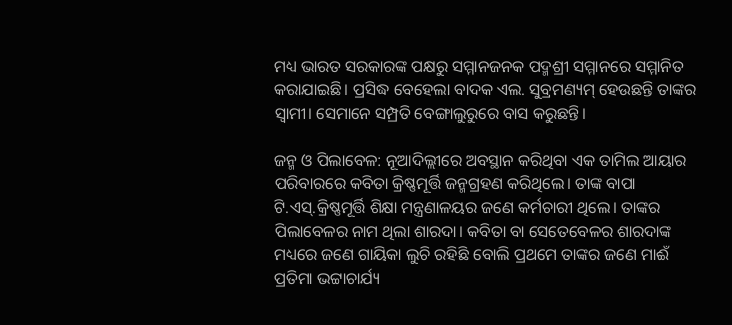ମଧ୍ୟ ଭାରତ ସରକାରଙ୍କ ପକ୍ଷରୁ ସମ୍ମାନଜନକ ପଦ୍ମଶ୍ରୀ ସମ୍ମାନରେ ସମ୍ମାନିତ କରାଯାଇଛି। ପ୍ରସିଦ୍ଧ ବେହେଲା ବାଦକ ଏଲ. ସୁବ୍ରମଣ୍ୟମ୍‌ ହେଉଛନ୍ତି ତାଙ୍କର ସ୍ବାମୀ। ସେମାନେ ସମ୍ପ୍ରତି ବେଙ୍ଗାଲୁରୁରେ ବାସ କରୁଛନ୍ତି।

ଜନ୍ମ ଓ ପିଲାବେଳ: ନୂଆଦିଲ୍ଲୀରେ ଅବସ୍ଥାନ କରିଥିବା ଏକ ତାମିଲ ଆୟାର ପରିବାରରେ କବିତା କ୍ରିଷ୍ଣମୂର୍ତ୍ତି ଜନ୍ମଗ୍ରହଣ କରିଥିଲେ। ତାଙ୍କ ବାପା ଟି.ଏସ୍‌.କ୍ରିଷ୍ଣମୂର୍ତ୍ତି ଶିକ୍ଷା ମନ୍ତ୍ରଣାଳୟର ଜଣେ କର୍ମଚାରୀ ଥିଲେ। ତାଙ୍କର ପିଲାବେଳର ନାମ ଥିଲା ଶାରଦା। କବିତା ବା ସେତେବେଳର ଶାରଦାଙ୍କ ମଧ୍ୟରେ ଜଣେ ଗାୟିକା ଲୁଚି ରହିଛି ବୋଲି ପ୍ରଥମେ ତାଙ୍କର ଜଣେ ମାଈଁ ପ୍ରତିମା ଭଟ୍ଟାଚାର୍ଯ୍ୟ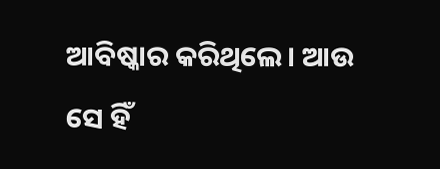ଆବିଷ୍କାର କରିଥିଲେ। ଆଉ ସେ ହିଁ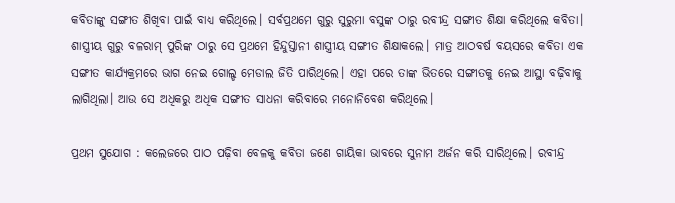କବିତାଙ୍କୁ ସଙ୍ଗୀତ ଶିଖିବା ପାଇଁ ବାଧ୍ୟ କରିଥିଲେ। ସର୍ବପ୍ରଥମେ ଗୁରୁ ସୁରୁମା ବସୁଙ୍କ ଠାରୁ ରବୀନ୍ଦ୍ର ସଙ୍ଗୀତ ଶିକ୍ଷା କରିଥିଲେ କବିତା। ଶାସ୍ତ୍ରୀୟ ଗୁରୁ ବଳରାମ୍‌ ପୁରିଙ୍କ ଠାରୁ ସେ ପ୍ରଥମେ ହିନ୍ଦୁସ୍ତାନୀ ଶାସ୍ତ୍ରୀୟ ସଙ୍ଗୀତ ଶିକ୍ଷାକଲେ। ମାତ୍ର ଆଠବର୍ଷ ବୟସରେ କବିତା ଏକ ସଙ୍ଗୀତ କାର୍ଯ୍ୟକ୍ରମରେ ଭାଗ ନେଇ ଗୋଲ୍ଡ ମେଡାଲ ଜିତି ପାରିଥିଲେ। ଏହା ପରେ ତାଙ୍କ ଭିତରେ ସଙ୍ଗୀତକୁ ନେଇ ଆସ୍ଥା ବଢ଼ିବାକୁ ଲାଗିଥିଲା। ଆଉ ସେ ଅଧିକରୁ ଅଧିକ ସଙ୍ଗୀତ ସାଧନା କରିବାରେ ମନୋନିବେଶ କରିଥିଲେ।

ପ୍ରଥମ ସୁଯୋଗ : କଲେଜରେ ପାଠ ପଢ଼ିବା ବେଳକୁ କବିତା ଜଣେ ଗାୟିକା ଭାବରେ ସୁନାମ ଅର୍ଜନ କରି ସାରିଥିଲେ। ରବୀନ୍ଦ୍ର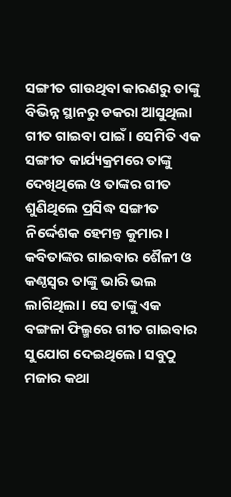ସଙ୍ଗୀତ ଗାଉଥିବା କାରଣରୁ ତାଙ୍କୁ ବିଭିନ୍ନ ସ୍ଥାନରୁ ଡକରା ଆସୁଥିଲା ଗୀତ ଗାଇବା ପାଇଁ। ସେମିତି ଏକ ସଙ୍ଗୀତ କାର୍ଯ୍ୟକ୍ରମରେ ତାଙ୍କୁ ଦେଖିଥିଲେ ଓ ତାଙ୍କର ଗୀତ ଶୁଣିଥିଲେ ପ୍ରସିଦ୍ଧ ସଙ୍ଗୀତ ନିର୍ଦ୍ଦେଶକ ହେମନ୍ତ କୁମାର। କବିତାଙ୍କର ଗାଇବାର ଶୈଳୀ ଓ କଣ୍ଠସ୍ବର ତାଙ୍କୁ ଭାରି ଭଲ ଲାଗିଥିଲା। ସେ ତାଙ୍କୁ ଏକ ବଙ୍ଗଳା ଫିଲ୍ମରେ ଗୀତ ଗାଇବାର ସୁଯୋଗ ଦେଇଥିଲେ। ସବୁଠୁ ମଜାର କଥା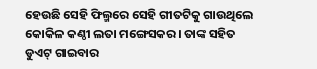ହେଉଛି ସେହି ଫିଲ୍ମରେ ସେହି ଗୀତଟିକୁ ଗାଉଥିଲେ କୋକିଳ କଣ୍ଠୀ ଲତା ମଙ୍ଗେସକର। ତାଙ୍କ ସହିତ ଡୁଏଟ୍‌ ଗାଇବାର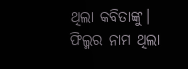ଥିଲା କବିତାଙ୍କୁ। ଫିଲ୍ମର ନାମ ଥିଲା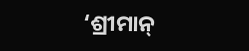‘ଶ୍ରୀମାନ୍‌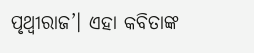ପୃଥ୍ବୀରାଜ’। ଏହା କବିତାଙ୍କ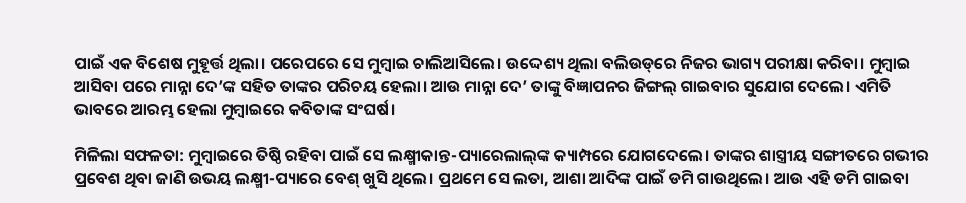ପାଇଁ ଏକ ବିଶେଷ ମୁହୂର୍ତ୍ତ ଥିଲା। ପରେପରେ ସେ ମୁମ୍ବାଇ ଚାଲିଆସିଲେ। ଉଦ୍ଦେଶ୍ୟ ଥିଲା ବଲିଉଡ୍‌ରେ ନିଜର ଭାଗ୍ୟ ପରୀକ୍ଷା କରିବା। ମୁମ୍ବାଇ ଆସିବା ପରେ ମାନ୍ନା ଦେ’ଙ୍କ ସହିତ ତାଙ୍କର ପରିଚୟ ହେଲା। ଆଉ ମାନ୍ନା ଦେ’ ତାଙ୍କୁ ବିଜ୍ଞାପନର ଜିଙ୍ଗଲ୍‌ ଗାଇବାର ସୁଯୋଗ ଦେଲେ। ଏମିତି ଭାବରେ ଆରମ୍ଭ ହେଲା ମୁମ୍ବାଇରେ କବିତାଙ୍କ ସଂଘର୍ଷ।

ମିଳିଲା ସଫଳତା: ମୁମ୍ବାଇରେ ତିଷ୍ଠି ରହିବା ପାଇଁ ସେ ଲକ୍ଷ୍ମୀକାନ୍ତ-ପ୍ୟାରେଲାଲ୍‌ଙ୍କ କ୍ୟାମ୍ପରେ ଯୋଗଦେଲେ। ତାଙ୍କର ଶାସ୍ତ୍ରୀୟ ସଙ୍ଗୀତରେ ଗଭୀର ପ୍ରବେଶ ଥିବା ଜାଣି ଉଭୟ ଲକ୍ଷ୍ମୀ-ପ୍ୟାରେ ବେଶ୍‌ ଖୁସି ଥିଲେ। ପ୍ରଥମେ ସେ ଲତା, ଆଶା ଆଦିଙ୍କ ପାଇଁ ଡମି ଗାଉଥିଲେ। ଆଉ ଏହି ଡମି ଗାଇବା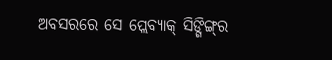ଅବସରରେ ସେ ପ୍ଲେବ୍ୟାକ୍‌ ସିଙ୍ଗିଙ୍ଗ୍‌ର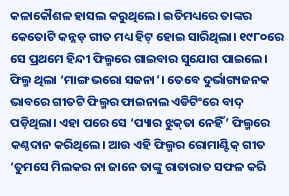କଳାକୌଶଳ ହାସଲ କରୁଥିଲେ। ଇତିମଧ୍ୟରେ ତାଙ୍କର କେତୋଟି କନ୍ନଡ଼ ଗୀତ ମଧ୍ୟ ହିଟ୍‌ ହୋଇ ସାରିଥିଲା। ୧୯୮୦ରେ ସେ ପ୍ରଥମେ ହିନ୍ଦୀ ଫିଲ୍ମରେ ଗାଇବାର ସୁଯୋଗ ପାଇଲେ। ଫିଲ୍ମ ଥିଲା ‘ମାଙ୍ଗ ଭରୋ ସଜନା’। ତେବେ ଦୁର୍ଭାଗ୍ୟଜନକ ଭାବରେ ଗୀତଟି ଫିଲ୍ମର ଫାଇନାଲ ଏଡିଟିଂରେ ବାଦ୍‌ ପଡ଼ିଥିଲା। ଏହା ପରେ ସେ ‘ପ୍ୟାର ଝୁକ୍‌ତା ନେହିଁ’ ଫିଲ୍ମରେ କଣ୍ଠଦାନ କରିଥିଲେ। ଆଉ ଏହି ଫିଲ୍ମର ରୋମାଣ୍ଟିକ୍‌ ଗୀତ ‘ତୁମସେ ମିଲକର ନା ଜାନେ ତାଙ୍କୁ ରାତାରାତ ସଫଳ କରି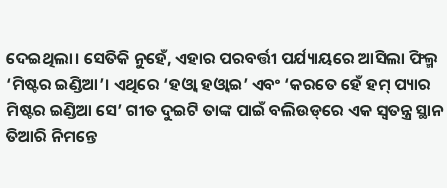ଦେଇଥିଲା। ସେତିକି ନୁହେଁ, ଏହାର ପରବର୍ତ୍ତୀ ପର୍ଯ୍ୟାୟରେ ଆସିଲା ଫିଲ୍ମ ‘ମିଷ୍ଟର ଇଣ୍ଡିଆ’। ଏଥିରେ ‘ହଓ୍ବା ହଓ୍ବାଇ’ ଏବଂ ‘କରତେ ହେଁ ହମ୍‌ ପ୍ୟାର ମିଷ୍ଟର ଇଣ୍ଡିଆ ସେ’ ଗୀତ ଦୁଇଟି ତାଙ୍କ ପାଇଁ ବଲିଉଡ୍‌ରେ ଏକ ସ୍ବତନ୍ତ୍ର ସ୍ଥାନ ତିଆରି ନିମନ୍ତେ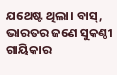ଯଥେଷ୍ଟ ଥିଲା। ବାସ୍‌, ଭାରତର ଜଣେ ସୁକଣ୍ଠୀ ଗାୟିକାର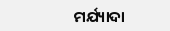ମର୍ଯ୍ୟାଦା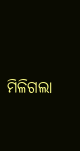ମିଳିଗଲା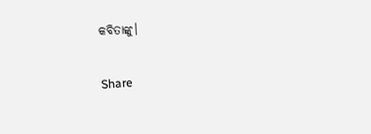କବିତାଙ୍କୁ।

Share